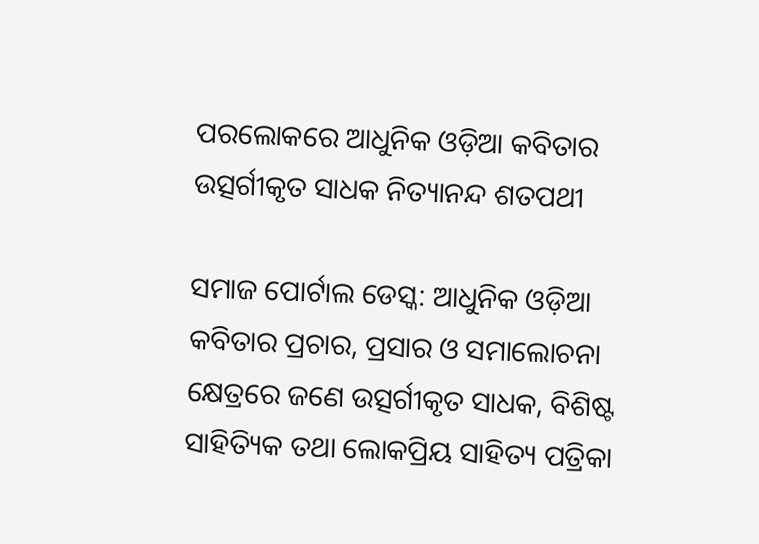ପରଲୋକରେ ଆଧୁନିକ ଓଡ଼ିଆ କବିତାର ଉତ୍ସର୍ଗୀକୃତ ସାଧକ ନିତ୍ୟାନନ୍ଦ ଶତପଥୀ

ସମାଜ ପୋର୍ଟାଲ ଡେସ୍କ: ଆଧୁନିକ ଓଡ଼ିଆ କବିତାର ପ୍ରଚାର, ପ୍ରସାର ଓ ସମାଲୋଚନା କ୍ଷେତ୍ରରେ ଜଣେ ଉତ୍ସର୍ଗୀକୃତ ସାଧକ, ବିଶିଷ୍ଟ ସାହିତ୍ୟିକ ତଥା ଲୋକପ୍ରିୟ ସାହିତ୍ୟ ପତ୍ରିକା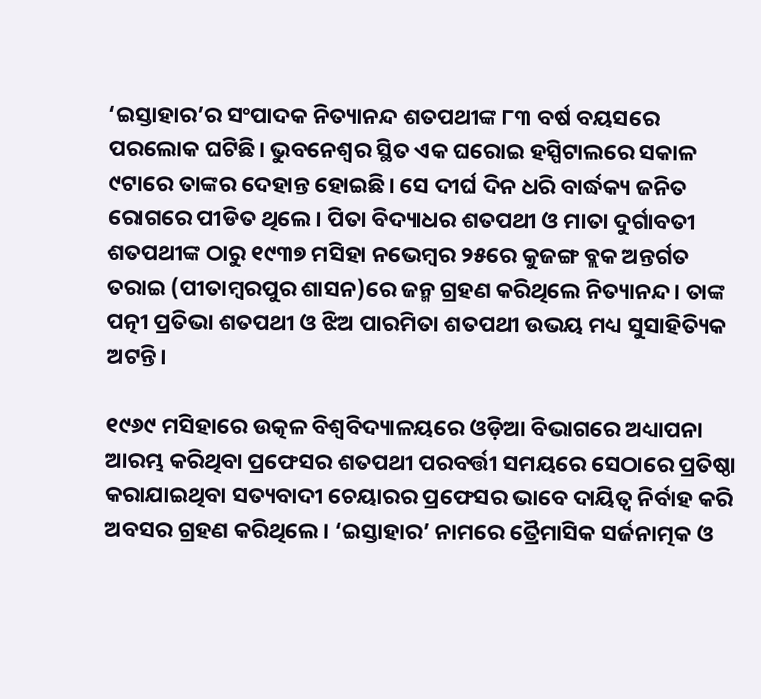‘ଇସ୍ତାହାର’ର ସଂପାଦକ ନିତ୍ୟାନନ୍ଦ ଶତପଥୀଙ୍କ ୮୩ ବର୍ଷ ବୟସରେ ପରଲୋକ ଘଟିଛି। ଭୁବନେଶ୍ବର ସ୍ଥିତ ଏକ ଘରୋଇ ହସ୍ପିଟାଲରେ ସକାଳ ୯ଟାରେ ତାଙ୍କର ଦେହାନ୍ତ ହୋଇଛି। ସେ ଦୀର୍ଘ ଦିନ ଧରି ବାର୍ଦ୍ଧକ୍ୟ ଜନିତ ରୋଗରେ ପୀଡିତ ଥିଲେ। ପିତା ବିଦ୍ୟାଧର ଶତପଥୀ ଓ ମାତା ଦୁର୍ଗାବତୀ ଶତପଥୀଙ୍କ ଠାରୁ ୧୯୩୭ ମସିହା ନଭେମ୍ବର ୨୫ରେ କୁଜଙ୍ଗ ବ୍ଲକ ଅନ୍ତର୍ଗତ ତରାଇ (ପୀତାମ୍ବରପୁର ଶାସନ)ରେ ଜନ୍ମ ଗ୍ରହଣ କରିଥିଲେ ନିତ୍ୟାନନ୍ଦ। ତାଙ୍କ ପତ୍ନୀ ପ୍ରତିଭା ଶତପଥୀ ଓ ଝିଅ ପାରମିତା ଶତପଥୀ ଉଭୟ ମଧ୍ୟ ସୁସାହିତ୍ୟିକ ଅଟନ୍ତି।

୧୯୬୯ ମସିହାରେ ଉତ୍କଳ ବିଶ୍ୱବିଦ୍ୟାଳୟରେ ଓଡ଼ିଆ ବିଭାଗରେ ଅଧ୍ୟାପନା ଆରମ୍ଭ କରିଥିବା ପ୍ରଫେସର ଶତପଥୀ ପରବର୍ତ୍ତୀ ସମୟରେ ସେଠାରେ ପ୍ରତିଷ୍ଠା କରାଯାଇଥିବା ସତ୍ୟବାଦୀ ଚେୟାରର ପ୍ରଫେସର ଭାବେ ଦାୟିତ୍ୱ ନିର୍ବାହ କରି ଅବସର ଗ୍ରହଣ କରିଥିଲେ। ‘ଇସ୍ତାହାର’ ନାମରେ ତ୍ରୈମାସିକ ସର୍ଜନାତ୍ମକ ଓ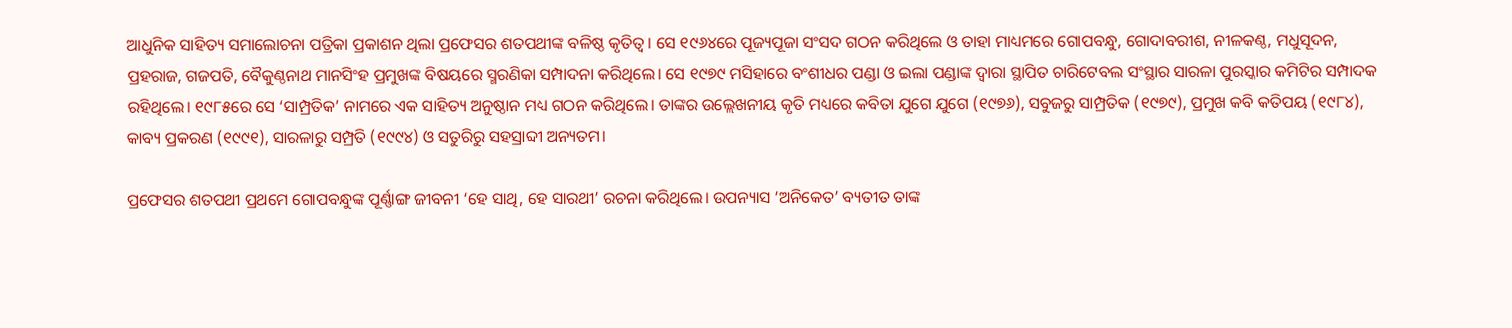ଆଧୁନିକ ସାହିତ୍ୟ ସମାଲୋଚନା ପତ୍ରିକା ପ୍ରକାଶନ ଥିଲା ପ୍ରଫେସର ଶତପଥୀଙ୍କ ବଳିଷ୍ଠ କୃତିତ୍ୱ। ସେ ୧୯୬୪ରେ ପୂଜ୍ୟପୂଜା ସଂସଦ ଗଠନ କରିଥିଲେ ଓ ତାହା ମାଧ୍ୟମରେ ଗୋପବନ୍ଧୁ, ଗୋଦାବରୀଶ, ନୀଳକଣ୍ଠ, ମଧୁସୂଦନ, ପ୍ରହରାଜ, ଗଜପତି, ବୈକୁଣ୍ଠନାଥ ମାନସିଂହ ପ୍ରମୁଖଙ୍କ ବିଷୟରେ ସ୍ମରଣିକା ସମ୍ପାଦନା କରିଥିଲେ। ସେ ୧୯୭୯ ମସିହାରେ ବଂଶୀଧର ପଣ୍ଡା ଓ ଇଲା ପଣ୍ଡାଙ୍କ ଦ୍ୱାରା ସ୍ଥାପିତ ଚାରିଟେବଲ ସଂସ୍ଥାର ସାରଳା ପୁରସ୍କାର କମିଟିର ସମ୍ପାଦକ ରହିଥିଲେ। ୧୯୮୫ରେ ସେ ‘ସାମ୍ପ୍ରତିକ’ ନାମରେ ଏକ ସାହିତ୍ୟ ଅନୁଷ୍ଠାନ ମଧ୍ୟ ଗଠନ କରିଥିଲେ। ତାଙ୍କର ଉଲ୍ଲେଖନୀୟ କୃତି ମଧ୍ୟରେ କବିତା ଯୁଗେ ଯୁଗେ (୧୯୭୬), ସବୁଜରୁ ସାମ୍ପ୍ରତିକ (୧୯୭୯), ପ୍ରମୁଖ କବି କତିପୟ (୧୯୮୪), କାବ୍ୟ ପ୍ରକରଣ (୧୯୯୧), ସାରଳାରୁ ସମ୍ପ୍ରତି (୧୯୯୪) ଓ ସତୁରିରୁ ସହସ୍ରାବ୍ଦୀ ଅନ୍ୟତମ।

ପ୍ରଫେସର ଶତପଥୀ ପ୍ରଥମେ ଗୋପବନ୍ଧୁଙ୍କ ପୂର୍ଣ୍ଣାଙ୍ଗ ଜୀବନୀ ‘ହେ ସାଥି, ହେ ସାରଥୀ’ ରଚନା କରିଥିଲେ। ଉପନ୍ୟାସ ‘ଅନିକେତ’ ବ୍ୟତୀତ ତାଙ୍କ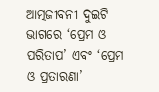ଆତ୍ମଜୀବନୀ ଦୁଇଟି ଭାଗରେ ‘ପ୍ରେମ ଓ ପରିତାପ’ ଏବଂ ‘ପ୍ରେମ ଓ ପ୍ରତାରଣା’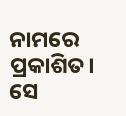ନାମରେ ପ୍ରକାଶିତ। ସେ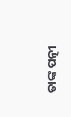ତାଙ୍କ ପତ୍ନୀ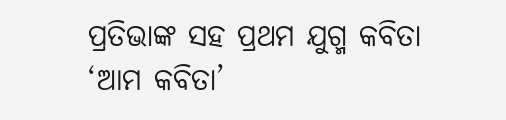ପ୍ରତିଭାଙ୍କ ସହ ପ୍ରଥମ ଯୁଗ୍ମ କବିତା ‘ଆମ କବିତା’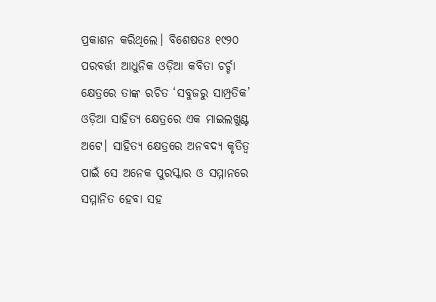ପ୍ରକାଶନ କରିଥିଲେ। ବିଶେଷତଃ ୧୯୨୦ ପରବର୍ତ୍ତୀ ଆଧୁନିକ ଓଡ଼ିଆ କବିତା ଚର୍ଚ୍ଚା କ୍ଷେତ୍ରରେ ତାଙ୍କ ରଚିତ ‘ସବୁଜରୁ ସାମ୍ପ୍ରତିକ’ ଓଡ଼ିଆ ସାହିତ୍ୟ କ୍ଷେତ୍ରରେ ଏକ ମାଇଲଖୁଣ୍ଟ ଅଟେ। ସାହିତ୍ୟ କ୍ଷେତ୍ରରେ ଅନବଦ୍ୟ କୃତିତ୍ୱ ପାଇଁ ସେ ଅନେକ ପୁରସ୍କାର ଓ ସମ୍ମାନରେ ସମ୍ମାନିତ ହେବା ସହ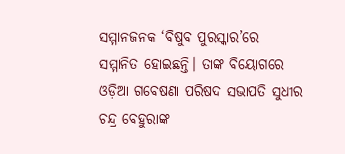ସମ୍ମାନଜନକ ‘ବିଷୁବ ପୁରସ୍କାର’ରେ ସମ୍ମାନିତ ହୋଇଛନ୍ତି। ତାଙ୍କ ବିୟୋଗରେ ଓଡ଼ିଆ ଗବେଷଣା ପରିଷଦ ସଭାପତି ସୁଧୀର ଚନ୍ଦ୍ର ବେହୁରାଙ୍କ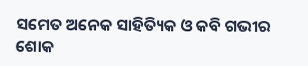ସମେତ ଅନେକ ସାହିତ୍ୟିକ ଓ କବି ଗଭୀର ଶୋକ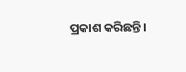ପ୍ରକାଶ କରିଛନ୍ତି।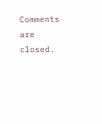Comments are closed.